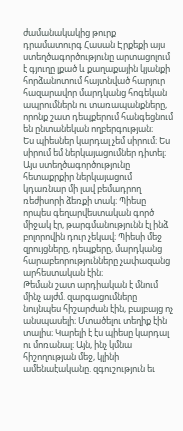ժամանակակից թուրք դրամատուրգ Հասան Էրքեքի այս ստեղծագործությունը արտացոլում է գյուղը լքած և քաղաքային կյանքի հորձանոտում հայտնված հարյուր հազարավոր մարդկանց հոգեկան ապրումներն ու տառապանքները, որոնք շատ դեպքերում հանգեցնում են ընտանեկան ողբերգության։
Ես պիեսներ կարդալ չեմ սիրում։ Ես սիրում եմ ներկայացումներ դիտել։ Այս ստեղծագործությունը հետաքրքիր ներկայացում կդառնար մի լավ բեմադրող ռեժիսորի ձեռքի տակ։ Պիեսը որպես գեղարվեստական գործ միջակ էր, թարգմանությունն էլ ինձ բոլորովին դուր չեկավ։ Պիեսի մեջ զրույցները, դեպքերը, մարդկանց հարաբեորությունները չափազանց արհեստական էին։
Թեման շատ արդիական է մնում մինչ այժմ. զարգացումները նույնպես հիշարժան էին, բայբայց ոչ անսպասելի։ Մտածելու տեղիք էին տալիս։ Կարելի է էս պիեսը կարդալ ու մոռանալ։ Այն, ինչ կմնա հիշողության մեջ, կլինի ամենաէականը. զգուշություն եւ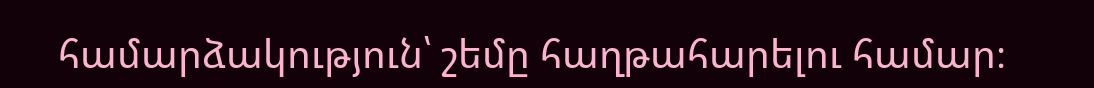համարձակություն՝ շեմը հաղթահարելու համար։